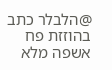@הלבלר כתב בהוזזת פח אשפה מלא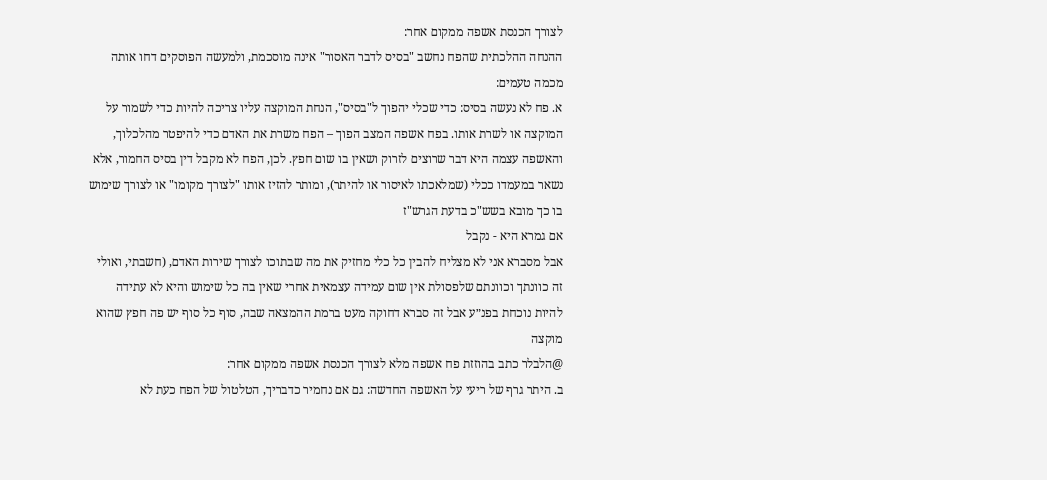לצורך הכנסת אשפה ממקום אחר:
ההנחה ההלכתית שהפח נחשב "בסיס לדבר האסור" אינה מוסכמת, ולמעשה הפוסקים דחו אותה מכמה טעמים:
א. פח לא נעשה בסיס: כדי שכלי יהפוך ל"בסיס", הנחת המוקצה עליו צריכה להיות כדי לשמור על המוקצה או לשרת אותו. בפח אשפה המצב הפוך – הפח משרת את האדם כדי להיפטר מהלכלוך, והאשפה עצמה היא דבר שרוצים לזרוק ושאין בו שום חפץ. לכן, הפח לא מקבל דין בסיס החמור, אלא נשאר במעמדו ככלי (שמלאכתו לאיסור או להיתר), ומותר להזיז אותו "לצורך מקומו" או לצורך שימוש בו כך מובא בשש"כ בדעת הגרש"ז
אם גמרא היא - נקבל
אבל מסברא אני לא מצליח להבין כל כלי מחזיק את מה שבתוכו לצורך שירות האדם, (חשבתי, ואולי זה כוונתך וכוונתם שלפסולת אין שום עמידה עצמאית אחרי שאין בה כל שימוש והיא לא עתידה להיות נוכחת בפנ״ע אבל זה סברא דחוקה מעט ברמת ההמצאה שבה, סוף כל סוף יש פה חפץ שהוא מוקצה
@הלבלר כתב בהוזזת פח אשפה מלא לצורך הכנסת אשפה ממקום אחר:
ב. היתר גרף של ריעי על האשפה החדשה: גם אם נחמיר כדבריך, הטלטול של הפח כעת לא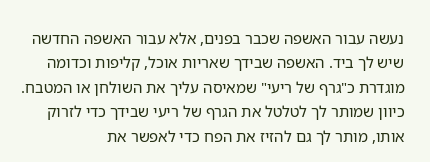נעשה עבור האשפה שכבר בפנים, אלא עבור האשפה החדשה שיש לך ביד. האשפה שבידך שאריות אוכל, קליפות וכדומה מוגדרת כ"גרף של ריעי" שמאיסה עליך את השולחן או המטבח. כיוון שמותר לך לטלטל את הגרף של ריעי שבידך כדי לזרוק אותו, מותר לך גם להזיז את הפח כדי לאפשר את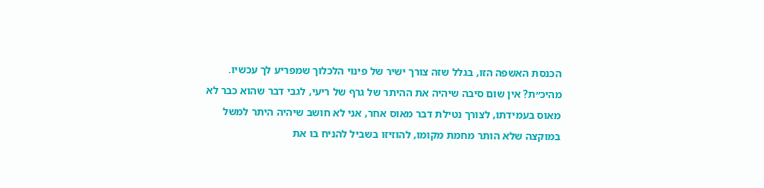הכנסת האשפה הזו, בגלל שזה צורך ישיר של פינוי הלכלוך שמפריע לך עכשיו.
מהיכ״ת? אין שום סיבה שיהיה את ההיתר של גרף של ריעי, לגבי דבר שהוא כבר לא מאוס בעמידתו, לצורך נטילת דבר מאוס אחר, אני לא חושב שיהיה היתר למשל במוקצה שלא הותר מחמת מקומו, להוזיזו בשביל להניח בו את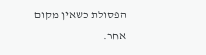הפסולת כשאין מקום אחר.